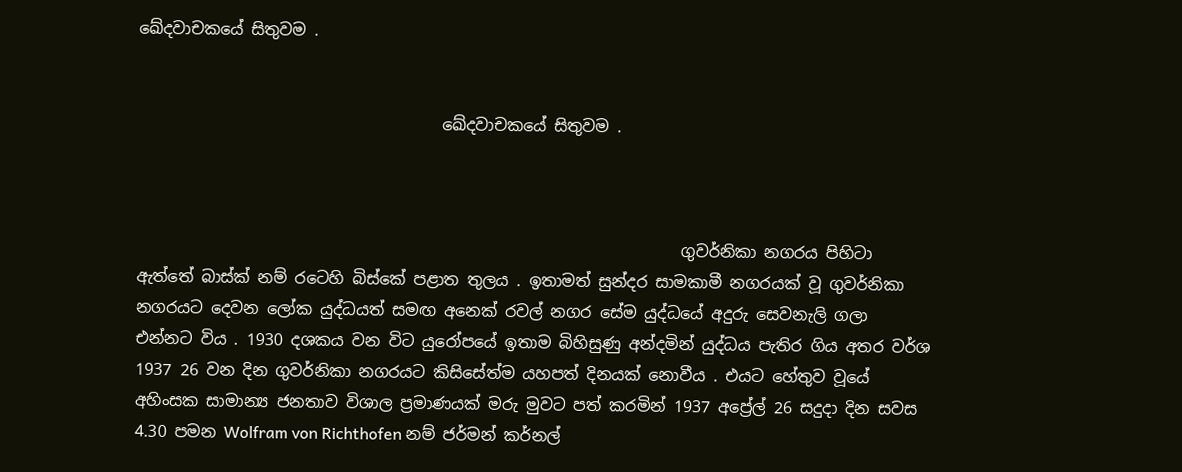ඛේදවාචකයේ සිතුවම .


                                      ඛේදවාචකයේ සිතුවම .



                                                                    ගුවර්නිකා නගරය පිහිටා ඇත්තේ බාස්ක් නම් රටෙහි බිස්කේ පළාත තුලය . ඉතාමත් සුන්දර සාමකාමී නගරයක් වූ ගුවර්නිකා නගරයට දෙවන ලෝක යුද්ධයත් සමඟ අනෙක් රවල් නගර සේම යුද්ධයේ අදුරු සෙවනැලි ගලා එන්නට විය . 1930 දශකය වන විට යුරෝපයේ ඉතාම බිහිසුණු අන්දමින් යුද්ධය පැතිර ගිය අතර වර්ශ 1937 26 වන දින ගුවර්නිකා නගරයට කිසිසේත්ම යහපත් දිනයක් නොවීය . එයට හේතුව වූයේ අහිංසක සාමාන්‍ය ජනතාව විශාල ප්‍රමාණයක් මරු මුවට පත් කරමින් 1937 අප්‍රේල් 26 සදුදා දින සවස 4.30 පමන Wolfram von Richthofen නම් ජර්මන් කර්නල්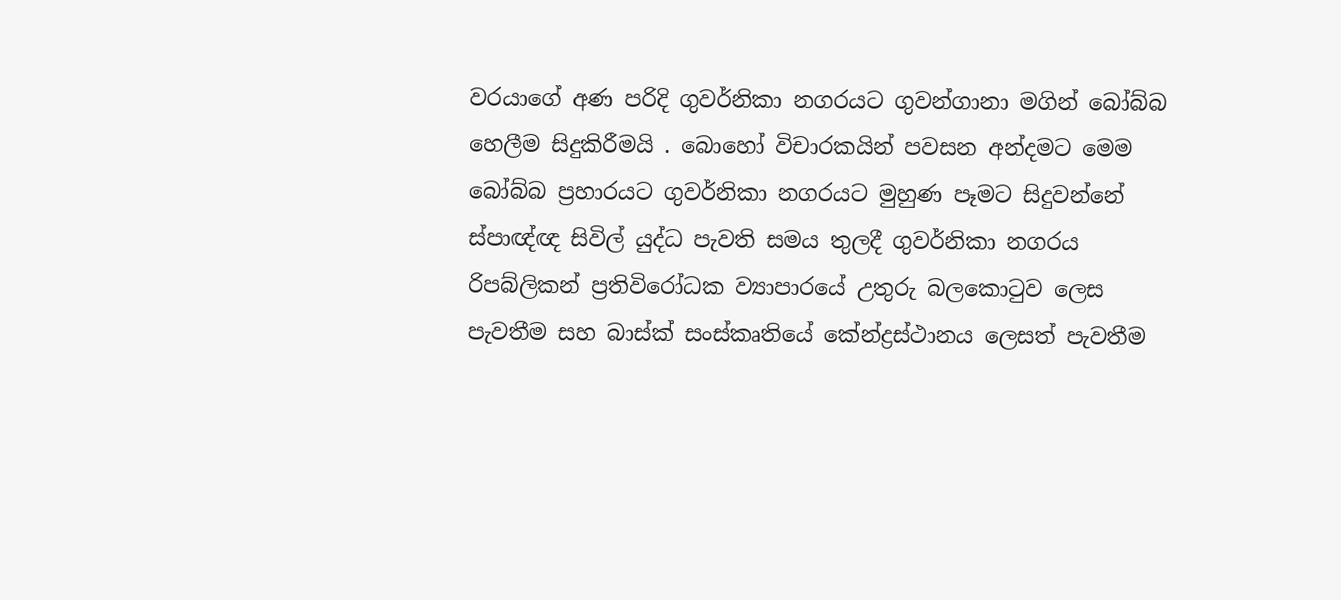වරයාගේ අණ පරිදි ගුවර්නිකා නගරයට ගුවන්ගානා මගින් බෝබ්බ හෙලීම සිදුකිරීමයි . බොහෝ විචාරකයින් පවසන අන්දමට මෙම බෝබ්බ ප්‍රහාරයට ගුවර්නිකා නගරයට මුහුණ පෑමට සිදුවන්නේ ස්පාඥ්ඥ සිවිල් යුද්ධ පැවති සමය තුලදී ගුවර්නිකා නගරය රිපබ්ලිකන් ප්‍රතිවිරෝධක ව්‍යාපාරයේ උතුරු බලකොටුව ලෙස පැවතීම සහ බාස්ක් සංස්කෘතියේ කේන්ද්‍රස්ථානය ලෙසත් පැවතීම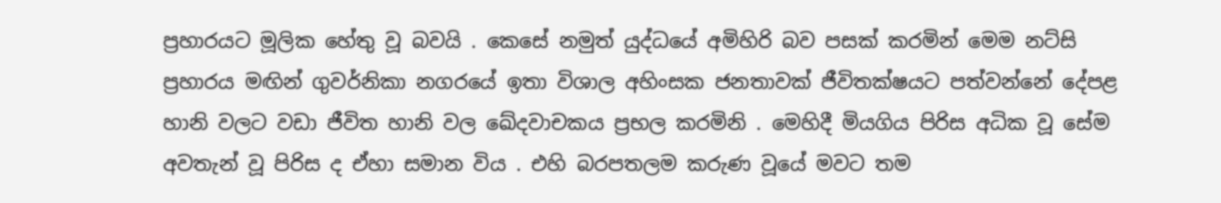ප්‍රහාරයට මූලික හේතු වූ බවයි . කෙසේ නමුත් යුද්ධයේ අමිහිරි බව පසක් කරමින් මෙම නට්සි ප්‍රහාරය මඟින් ගුවර්නිකා නගරයේ ඉතා විශාල අහිංසක ජනතාවක් ජීවිතක්ෂයට පත්වන්නේ දේපළ හානි වලට වඩා ජීවිත හානි වල ඛේදවාචකය ප්‍රභල කරමිනි . මෙහිදී මියගිය පිරිස අධික වූ සේම අවතැන් වූ පිරිස ද ඒහා සමාන විය . එහි බරපතලම කරුණ වූයේ මවට තම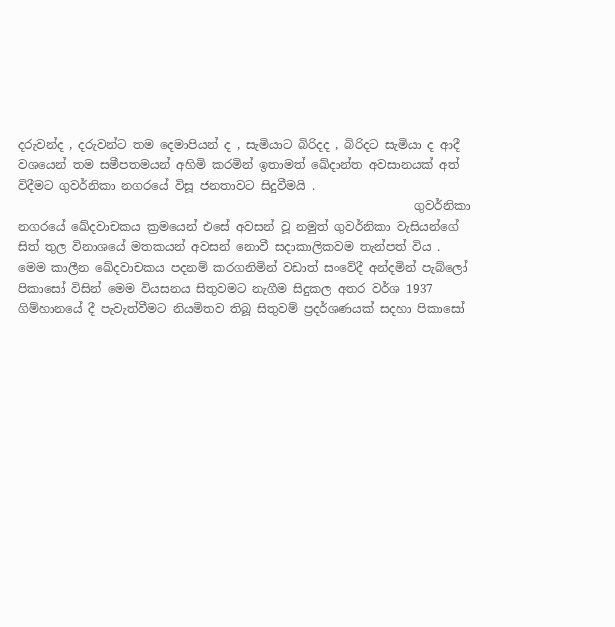දරුවන්ද , දරුවන්ට තම දෙමාපියන් ද , සැමියාට බිරිදද , බිරිදට සැමියා ද ආදී වශයෙන් තම සමීපතමයන් අහිමි කරමින් ඉතාමත් ඛේදාන්ත අවසානයක් අත් විදීමට ගුවර්නිකා නගරයේ විසූ ජනතාවට සිදුවීමයි .
                                                                  ගුවර්නිකා නගරයේ ඛේදවාචකය ක්‍රමයෙන් එසේ අවසන් වූ නමුත් ගුවර්නිකා වැසියන්ගේ සිත් තුල විනාශයේ මතකයන් අවසන් නොවී සදාකාලිකවම තැන්පත් විය . මෙම කාලීන ඛේදවාචකය පදනම් කරගනිමින් වඩාත් සංවේදී අන්දමින් පැබ්ලෝ පිකාසෝ විසින් මෙම වියසනය සිතුවමට නැගීම සිදුකල අතර වර්ශ 1937 ගිම්හානයේ දී පැවැත්වීමට නියමිතව තිබූ සිතුවම් ප්‍රදර්ශණයක් සදහා පිකාසෝ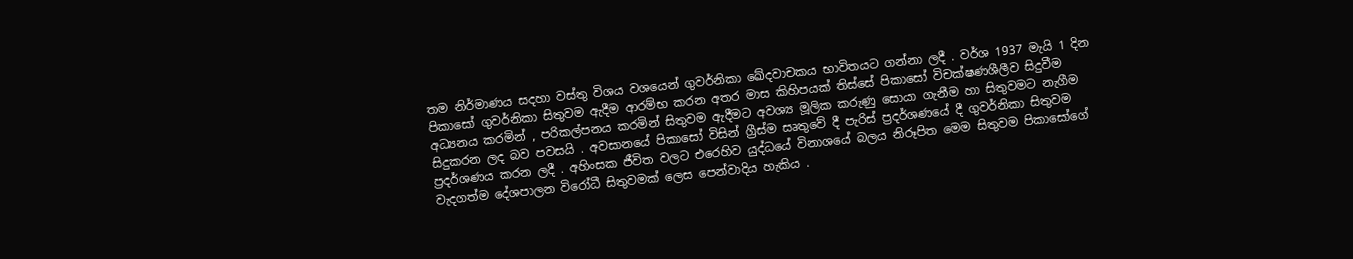තම නිර්මාණය සදහා වස්තු විශය වශයෙන් ගුවර්නිකා ඛේදවාචකය භාවිතයට ගන්නා ලදී . වර්ශ 1937 මැයි 1 දින පිකාසෝ ගුවර්නිකා සිතුවම ඇදීම ආරම්භ කරන අතර මාස කිහිපයක් තිස්සේ පිකාසෝ විචක්ෂණශීලීව සිදුවීම අධ්‍යනය කරමින් , පරිකල්පනය කරමින් සිතුවම ඇදීමට අවශ්‍ය මූලික කරුණු සොයා ගැනීම හා සිතුවමට නැගීම සිදුකරන ලද බව පවසයි . අවසානයේ පිකාසෝ විසින් ග්‍රීස්ම සෘතුවේ දී පැරිස් ප්‍රදර්ශණයේ දී ගුවර්නිකා සිතුවම ප්‍රදර්ශණය කරන ලදී . අහිංසක ජීවිත වලට එරෙහිව යුද්ධයේ විනාශයේ බලය නිරූපිත මෙම සිතුවම පිකාසෝගේ වැදගත්ම දේශපාලන විරෝධී සිතුවමක් ලෙස පෙන්වාදිය හැකිය .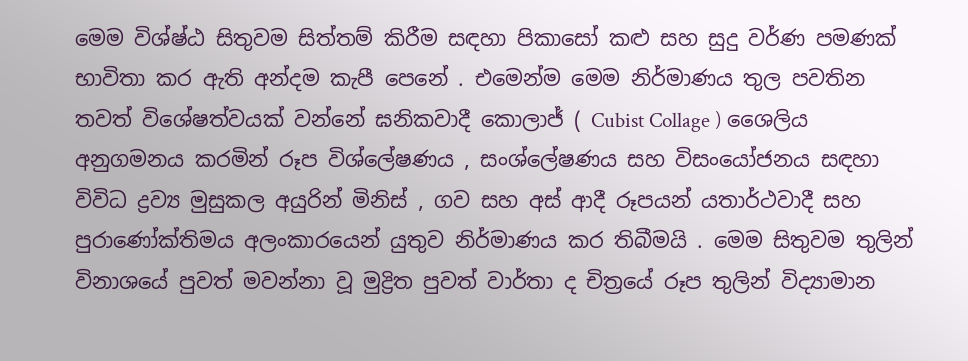මෙම විශ්ෂ්ඨ සිතුවම සිත්තම් කිරීම සඳහා පිකාසෝ කළු සහ සුදු වර්ණ පමණක් භාවිතා කර ඇති අන්දම කැපී පෙනේ . එමෙන්ම මෙම නිර්මාණය තුල පවතින තවත් විශේෂත්වයක් වන්නේ ඝනිකවාදී කොලාජ් ( Cubist Collage ) ශෛලිය අනුගමනය කරමින් රූප විශ්ලේෂණය , සංශ්ලේෂණය සහ විසං‍යෝජනය සඳහා විවිධ ද්‍රව්‍ය මුසුකල අයුරින් මිනිස් , ගව සහ අස් ආදී රූපයන් යතාර්ථවාදී සහ පුරාණෝක්තිමය අලංකාරයෙන් යුතුව නිර්මාණය කර තිබීමයි . මෙම සිතුවම තුලින් විනාශයේ පුවත් මවන්නා වූ මුද්‍රිත පුවත් වාර්තා ද චිත්‍රයේ රූප තුලින් විද්‍යාමාන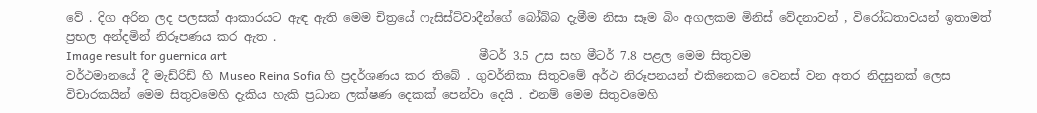වේ . දිග අරින ලද පලසක් ආකාරයට ඇඳ ඇති මෙම චිත්‍රයේ ෆැසිස්ට්වාදීන්ගේ බෝබ්බ දැමීම නිසා සෑම බිං අගලකම මිනිස් වේදනාවන් , විරෝධතාවයන් ඉතාමත් ප්‍රභල අන්දමින් නිරූපණය කර ඇත .
Image result for guernica art                                                                                    මීටර් 3.5 උස සහ මීටර් 7.8 පළල මෙම සිතුවම වර්ථමානයේ දී මැඩ්රිඩ් හි Museo Reina Sofia හි ප්‍රදර්ශණය කර තිබේ . ගුවර්නිකා සිතුවමේ අර්ථ නිරූපනයන් එකිනෙකට වෙනස් වන අතර නිදසුනක් ලෙස විචාරකයින් මෙම සිතුවමෙහි දැකිය හැකි ප්‍රධාන ලක්ෂණ දෙකක් පෙන්වා දෙයි . එනම් මෙම සිතුවමෙහි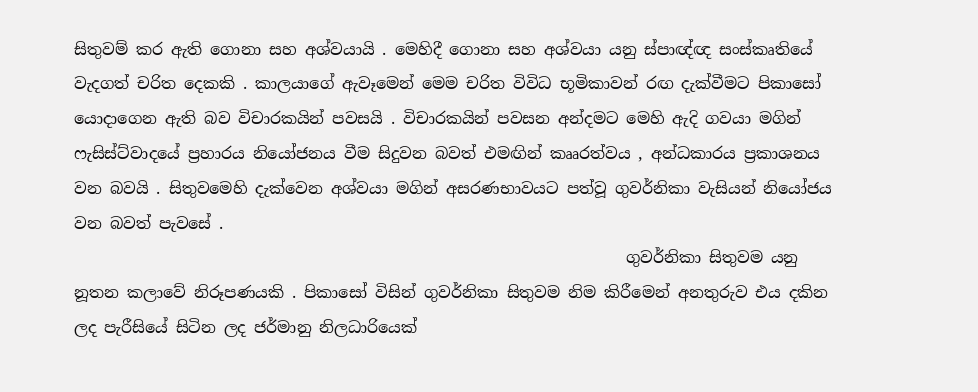සිතුවම් කර ඇති ගොනා සහ අශ්වයායි . මෙහිදී ගොනා සහ අශ්වයා යනු ස්පාඥ්ඥ සංස්කෘතියේ වැදගත් චරිත දෙකකි . කාලයාගේ ඇවෑමෙන් මෙම චරිත විවිධ භූමිකාවන් රඟ දැක්වීමට පිකාසෝ යොදාගෙන ඇති බව විචාරකයින් පවසයි . විචාරකයින් පවසන අන්දමට මෙහි ඇදි ගවයා මගින් ෆැසිස්ට්වාදයේ ප්‍රහාරය නියෝජනය වීම සිදුවන බවත් එමඟින් කෲරත්වය , අන්ධකාරය ප්‍රකාශනය වන බවයි . සිතුවමෙහි දැක්වෙන අශ්වයා මගින් අසරණභාවයට පත්වූ ගුවර්නිකා වැසියන් නියෝජය වන බවත් පැවසේ .
                                                                     ගුවර්නිකා සිතුවම යනු නූතන කලාවේ නිරූපණයකි . පිකාසෝ විසින් ගුවර්නිකා සිතුවම නිම කිරීමෙන් අනතුරුව එය දකින ලද පැරීසියේ සිටින ලද ජර්මානු නිලධාරියෙක්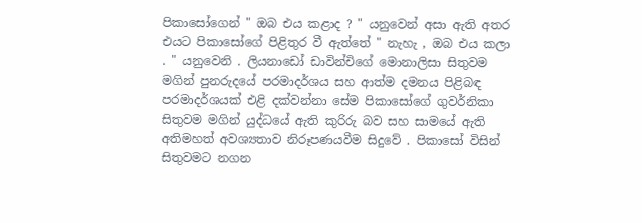පිකාසෝගෙන් " ඔබ එය කළාද ? " යනුවෙන් අසා ඇති අතර එයට පිකාසෝගේ පිළිතුර වී ඇත්තේ " නැහැ , ඔබ එය කලා . " යනුවෙනි . ලියනාඩෝ ඩාවින්චිගේ මොනාලිසා සිතුවම මගින් පුනරුදයේ පරමාදර්ශය සහ ආත්ම දමනය පිළිබඳ පරමාදර්ශයක් එළි දක්වන්නා සේම පිකාසෝගේ ගුවර්නිකා සිතුවම මගින් යුද්ධයේ ඇති කුරිරු බව සහ සාමයේ ඇති අතිමහත් අවශ්‍යතාව නිරූපණයවීම සිදුවේ . පිකාසෝ විසින් සිතුවමට නගන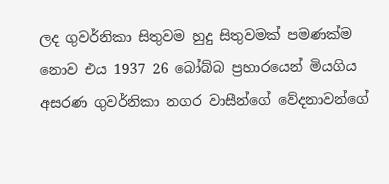ලද ගුවර්නිකා සිතුවම හුදු සිතුවමක් පමණක්ම නොව එය 1937 26 බෝබ්බ ප්‍රහාරයෙන් මියගිය අසරණ ගුවර්නිකා නගර වාසීන්ගේ වේදනාවන්ගේ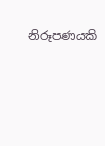නිරූපණයකි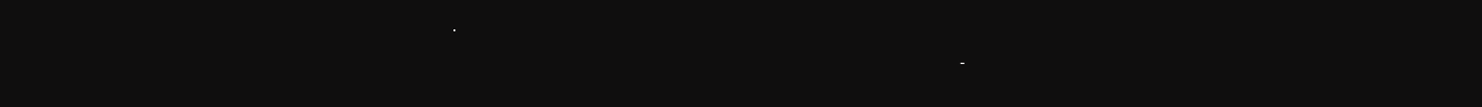.
                                                                                                                               -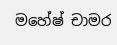මහේෂ් චාමර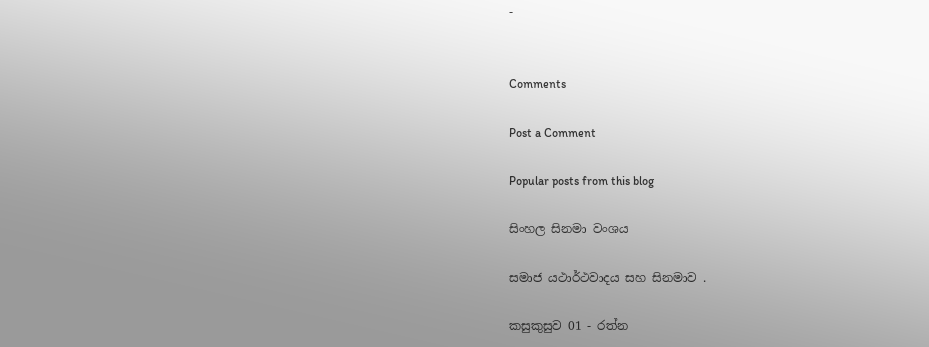-


Comments

Post a Comment

Popular posts from this blog

සිංහල සිනමා වංශය

සමාජ යථාර්ථවාදය සහ සිනමාව .

කසුකුසුව 01 - රත්න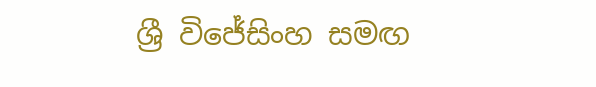ශ්‍රී විජේසිංහ සමඟ